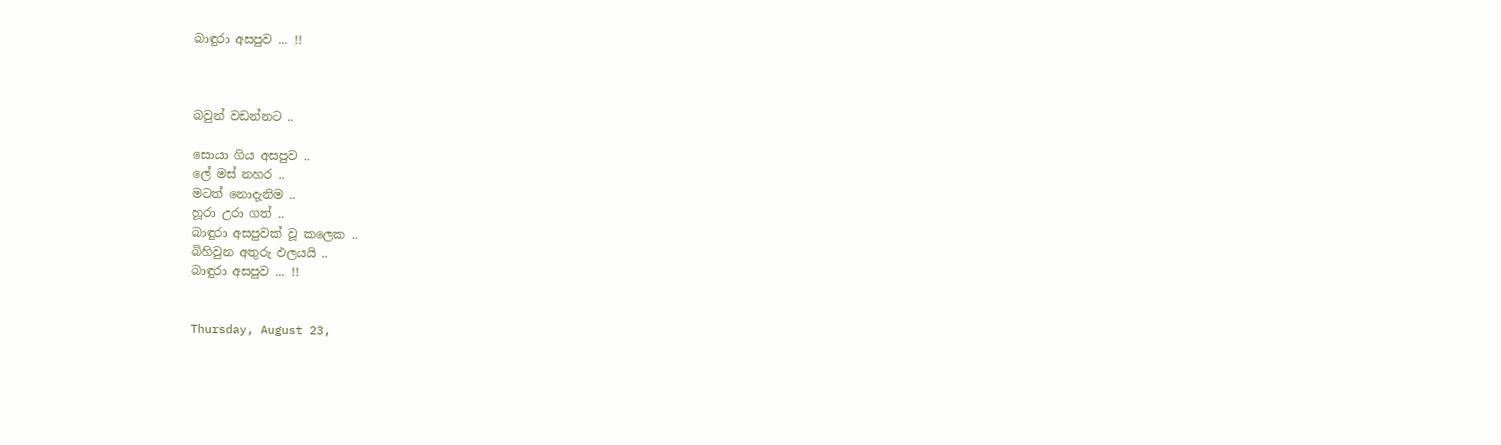බාඳුරා අසපුව ... !!



බවුන් වඩන්නට ..

සොයා ගිය අසපුව ..
ලේ මස් නහර ..
මටත් නොදැනිම ..
හූරා උරා ගත් ..
බාඳුරා අසපුවක් වූ කලෙක ..
බිහිවුන අතුරු ඵලයයි ..
බාඳුරා අසපුව ... !!


Thursday, August 23,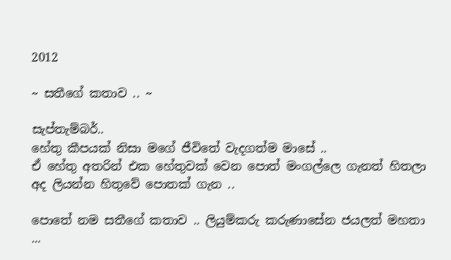2012

~ සතීගේ කතාව .. ~

සැප්තැම්බර්..
හේතු කීපයක් නිසා මගේ ජීවිතේ වැදගත්ම මාසේ ..
ඒ හේතු අතරින් එක හේතුවක් වෙන පොත් මංගල්ලෙ ගැනත් හිතලා අද ලියන්න හිතුවේ පොතක් ගැන ..

පොතේ නම සතීගේ කතාව .. ලියුම්කරු කරුණාසේන ජයලත් මහතා ...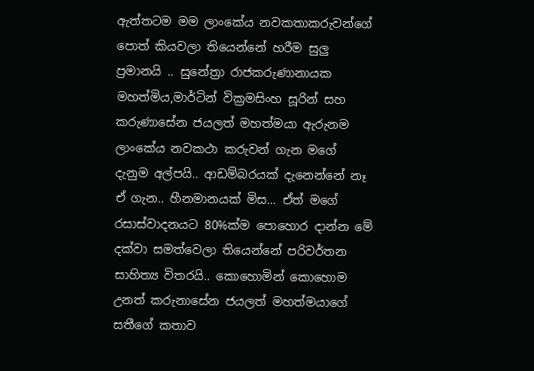ඇත්තටම මම ලාංකේය නවකතාකරුවන්ගේ පොත් කියවලා තියෙන්නේ හරීම සුලු ප්‍රමානයි .. සුනේත්‍රා රාජකරුණානායක මහත්මිය,මාර්ටින් වික්‍රමසිංහ සූරින් සහ කරුණාසේන ජයලත් මහත්මයා ඇරුනම ලාංකේය නවකථා කරුවන් ගැන මගේ දැනුම අල්පයි.. ආඩම්බරයක් දැනෙන්නේ නෑ ඒ ගැන.. හීනමානයක් මිස... ඒත් මගේ රසාස්වාදනයට 80%ක්ම පොහොර දාන්න මේ දක්වා සමත්වෙලා තියෙන්නේ පරිවර්තන සාහිත්‍ය විතරයි.. කොහොමින් කොහොම උනත් කරුනාසේන ජයලත් මහත්මයාගේ සතීගේ කතාව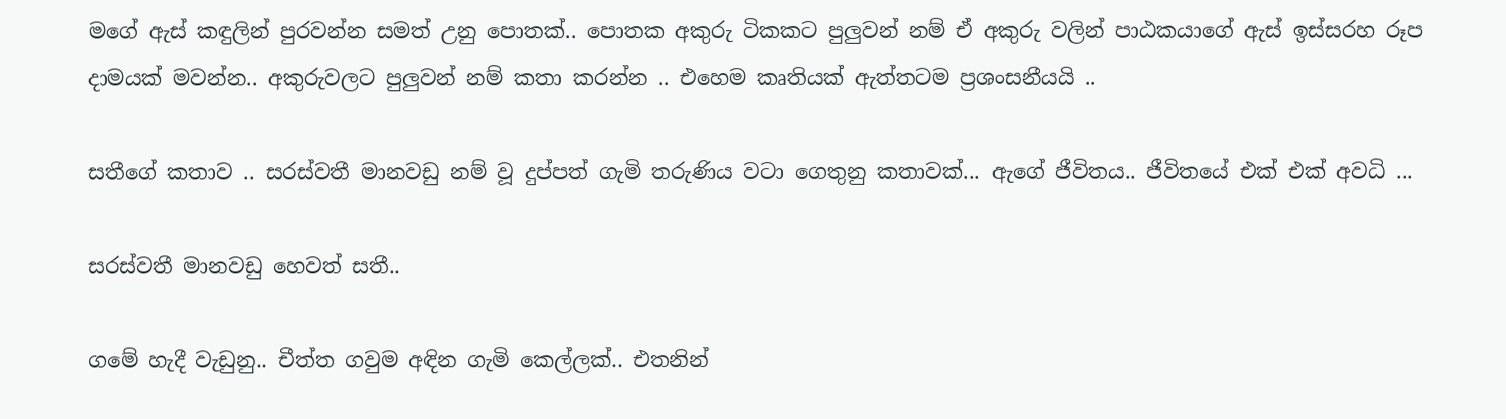මගේ ඇස් කඳුලින් පුරවන්න සමත් උනු පොතක්.. පොතක අකුරු ටිකකට පුලුවන් නම් ඒ අකුරු වලින් පාඨකයාගේ ඇස් ඉස්සරහ රූප දාමයක් මවන්න.. අකුරුවලට පුලුවන් නම් කතා කරන්න .. එහෙම කෘතියක් ඇත්තටම ප්‍රශංසනීයයි ..

සතීගේ කතාව .. සරස්වතී මානවඩු නම් වූ දුප්පත් ගැමි තරුණිය වටා ගෙතුනු කතාවක්... ඇගේ ජීවිතය.. ජීවිතයේ එක් එක් අවධි ...

සරස්වතී මානවඩු හෙවත් සතී..

ගමේ හැදී වැඩුනු.. චීත්ත ගවුම අඳින ගැමි කෙල්ලක්.. එතනින්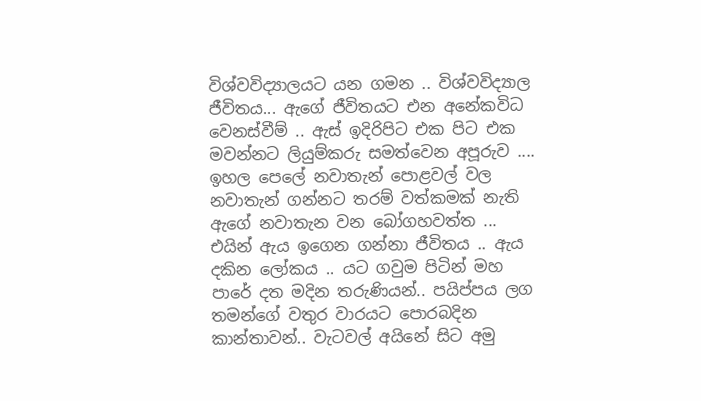විශ්වවිද්‍යාලයට යන ගමන .. විශ්වවිද්‍යාල ජීවිතය... ඇගේ ජීවිතයට එන අනේකවිධ වෙනස්වීම් .. ඇස් ඉදිරිපිට එක පිට එක මවන්නට ලියුම්කරු සමත්වෙන අපූරුව .... ඉහල පෙලේ නවාතැන් පොළවල් වල නවාතැන් ගන්නට තරම් වත්කමක් නැති ඇගේ නවාතැන වන බෝගහවත්ත ... එයින් ඇය ඉගෙන ගන්නා ජීවිතය .. ඇය දකින ලෝකය .. යට ගවුම පිටින් මහ පාරේ දත මදින තරුණියන්.. පයිප්පය ලග තමන්ගේ වතුර වාරයට පොරබදින කාන්තාවන්.. වැටවල් අයිනේ සිට අමු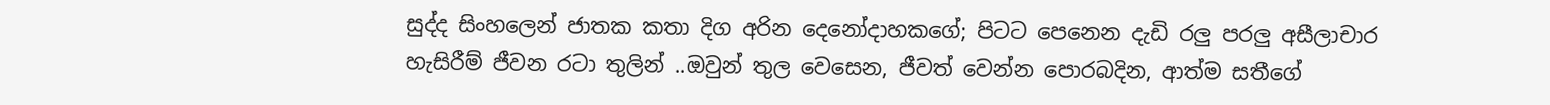සුද්ද සිංහලෙන් ජාතක කතා දිග අරින දෙනෝදාහකගේ; පිටට පෙනෙන දැඩි රලු පරලු අසීලාචාර හැසිරීම් ජීවන රටා තුලින් ..ඔවුන් තුල වෙසෙන, ජීවත් වෙන්න පොරබදින, ආත්ම සතීගේ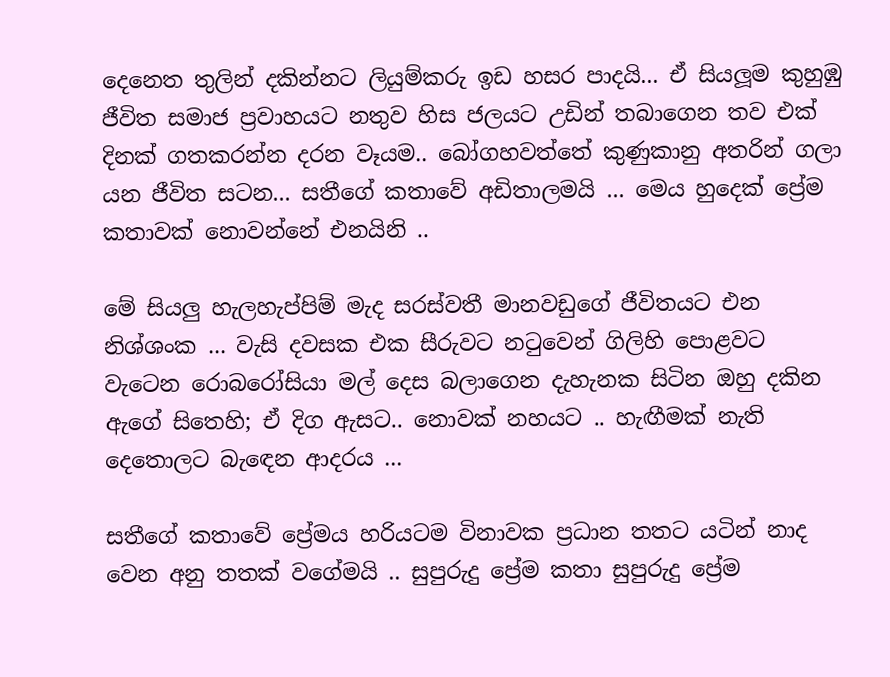දෙනෙත තුලින් දකින්නට ලියුම්කරු ඉඩ හසර පාදයි... ඒ සියලූම කුහුඹු ජීවිත සමාජ ප්‍රවාහයට නතුව හිස ජලයට උඩින් තබාගෙන තව එක් දිනක් ගතකරන්න දරන වෑයම.. බෝගහවත්තේ කුණුකානු අතරින් ගලා යන ජීවිත සටන... සතීගේ කතාවේ අඩිතාලමයි ... මෙය හුදෙක් ප්‍රේම කතාවක් නොවන්නේ එනයිනි ..

මේ සියලු හැලහැප්පිම් මැද සරස්වතී මානවඩුගේ ජීවිතයට එන නිශ්ශංක ... වැසි දවසක එක සීරුවට නටුවෙන් ගිලිහි පොළවට වැටෙන රොබරෝසියා මල් දෙස බලාගෙන දැහැනක සිටින ඔහු දකින ඇගේ සිතෙහි; ඒ දිග ඇසට.. නොවක් නහයට .. හැඟීමක් නැති දෙතොලට බැඳෙන ආදරය ...

සතීගේ කතාවේ ප්‍රේමය හරියටම විනාවක ප්‍රධාන තතට යටින් නාද වෙන අනු තතක් වගේමයි .. සුපුරුදු ප්‍රේම කතා සුපුරුදු ප්‍රේම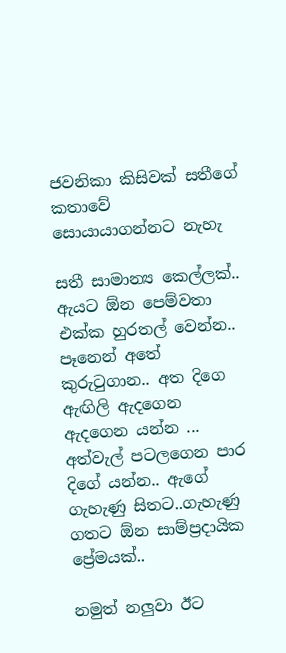ජවනිකා කිසිවක් සතීගේ කතාවේ සොයායාගන්නට නැහැ

සතී සාමාන්‍ය කෙල්ලක්.. ඇයට ඕන පෙම්වතා එක්ක හුරතල් වෙන්න.. පෑනෙන් අතේ කුරුටුගාන.. අත දිගෙ ඇඟිලි ඇදගෙන ඇදගෙන යන්න ... අත්වැල් පටලගෙන පාර දිගේ යන්න.. ඇගේ ගැහැණු සිතට..ගැහැණු ගතට ඕන සාම්ප්‍රදායික ප්‍රේමයක්..

නමුත් නලුවා ඊට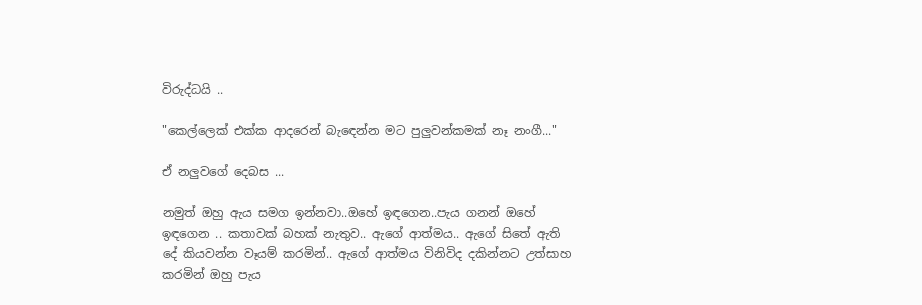විරුද්ධයි ..

"කෙල්ලෙක් එක්ක ආදරෙන් බැඳෙන්න මට පුලුවන්කමක් නෑ නංගී..."

ඒ නලුවගේ දෙබස ...

නමුත් ඔහු ඇය සමග ඉන්නවා..ඔහේ ඉඳගෙන..පැය ගනන් ඔහේ ඉඳගෙන .. කතාවක් බහක් නැතුව.. ඇගේ ආත්මය.. ඇගේ සිතේ ඇති දේ කියවන්න වෑයම් කරමින්.. ඇගේ ආත්මය විනිවිද දකින්නට උත්සාහ කරමින් ඔහු පැය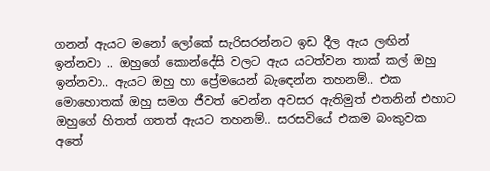ගනන් ඇයට මනෝ ලෝකේ සැරිසරන්නට ඉඩ දීල ඇය ලඟින් ඉන්නවා .. ඔහුගේ කොන්දේසි වලට ඇය යටත්වන තාක් කල් ඔහු ඉන්නවා.. ඇයට ඔහු හා ප්‍රේමයෙන් බැඳෙන්න තහනම්.. එක මොහොතක් ඔහු සමග ජීවත් වෙන්න අවසර ඇතිමුත් එතනින් එහාට ඔහුගේ හිතත් ගතත් ඇයට තහනම්.. සරසවියේ එකම බංකුවක අතේ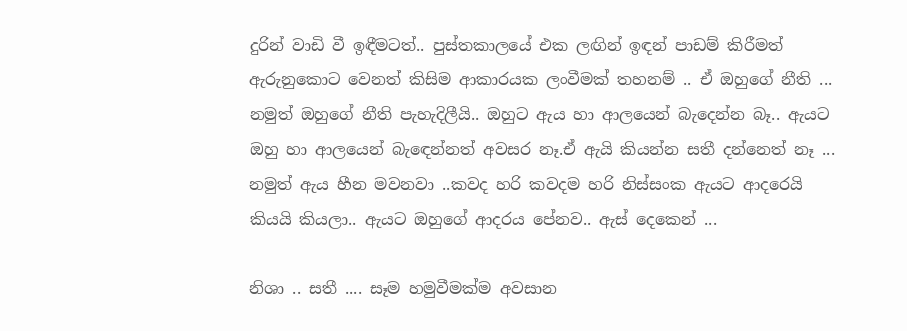දුරින් වාඩි වී ඉඳීමටත්.. පුස්තකාලයේ එක ලඟින් ඉඳන් පාඩම් කිරීමත් ඇරුනුකොට වෙනත් කිසිම ආකාරයක ලංවීමක් තහනම් .. ඒ ඔහුගේ නීති ... නමුත් ඔහුගේ නීති පැහැදිලීයි.. ඔහුට ඇය හා ආලයෙන් බැදෙන්න බෑ.. ඇයට ඔහු හා ආලයෙන් බැඳෙන්නත් අවසර නෑ.ඒ ඇයි කියන්න සතී දන්නෙත් නෑ ... නමුත් ඇය හීන මවනවා ..කවද හරි කවදම හරි නිස්සංක ඇයට ආදරෙයි කියයි කියලා.. ඇයට ඔහුගේ ආදරය පේනව.. ඇස් දෙකෙන් ...

නිශා .. සතී .... සෑම හමුවීමක්ම අවසාන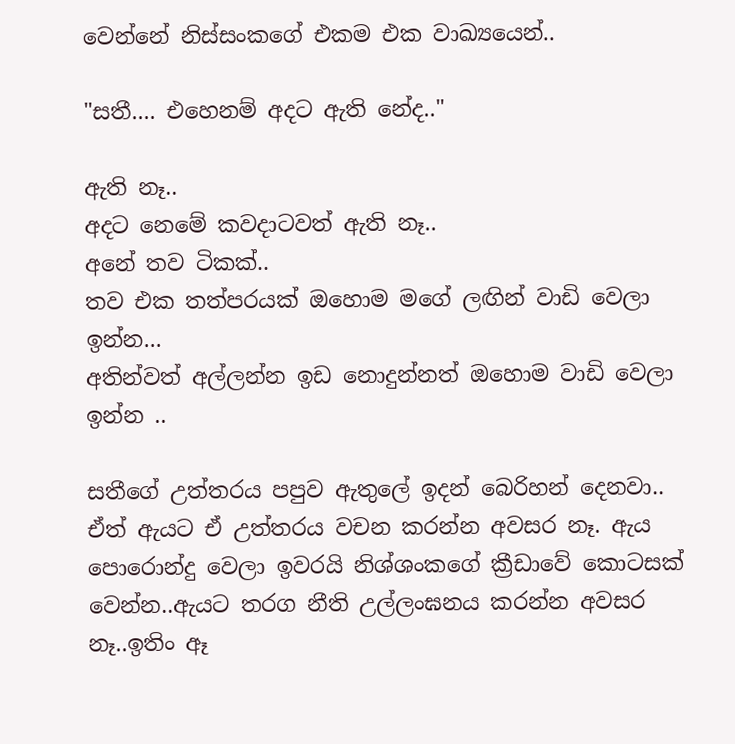වෙන්නේ නිස්සංකගේ එකම එක වාඛ්‍යයෙන්..

"සතී.... එහෙනම් අදට ඇති නේද.."

ඇති නෑ..
අදට නෙමේ කවදාටවත් ඇති නෑ..
අනේ තව ටිකක්..
තව එක තත්පරයක් ඔහොම මගේ ලඟින් වාඩි වෙලා ඉන්න...
අතින්වත් අල්ලන්න ඉඩ නොදුන්නත් ඔහොම වාඩි වෙලා ඉන්න ..

සතීගේ උත්තරය පපුව ඇතුලේ ඉදන් බෙරිහන් දෙනවා.. ඒත් ඇයට ඒ උත්තරය වචන කරන්න අවසර නෑ. ඇය පොරොන්දු වෙලා ඉවරයි නිශ්ශංකගේ ක්‍රීඩාවේ කොටසක් වෙන්න..ඇයට තරග නීති උල්ලංඝනය කරන්න අවසර නෑ..ඉතිං ඈ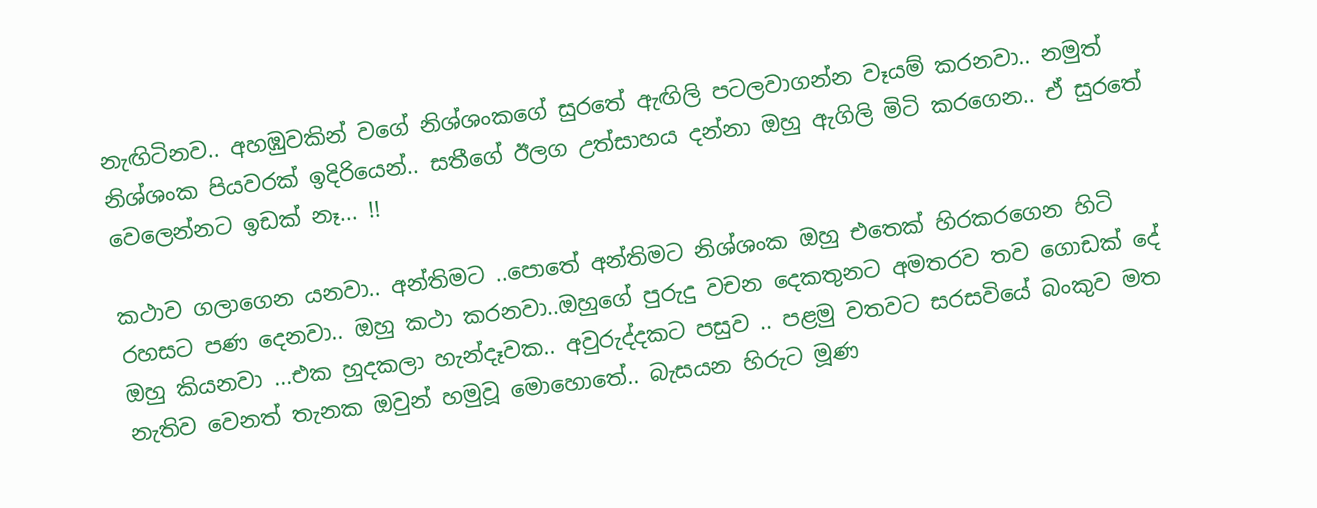නැඟිටිනව.. අහඹුවකින් වගේ නිශ්ශංකගේ සුරතේ ඇඟිලි පටලවාගන්න වෑයම් කරනවා.. නමුත් නිශ්ශංක පියවරක් ඉදිරියෙන්.. සතීගේ ඊලග උත්සාහය දන්නා ඔහු ඇගිලි මිටි කරගෙන.. ඒ සුරතේ වෙලෙන්නට ඉඩක් නෑ... !!

කථාව ගලාගෙන යනවා.. අන්තිමට ..පොතේ අන්තිමට නිශ්ශංක ඔහු එතෙක් හිරකරගෙන හිටි රහසට පණ දෙනවා.. ඔහු කථා කරනවා..ඔහුගේ පුරුදු වචන දෙකතුනට අමතරව තව ගොඩක් දේ ඔහු කියනවා ...එක හුදකලා හැන්දෑවක.. අවුරුද්දකට පසුව .. පළමු වතවට සරසවියේ බංකුව මත නැතිව වෙනත් තැනක ඔවුන් හමුවූ මොහොතේ.. බැසයන හිරුට මූණ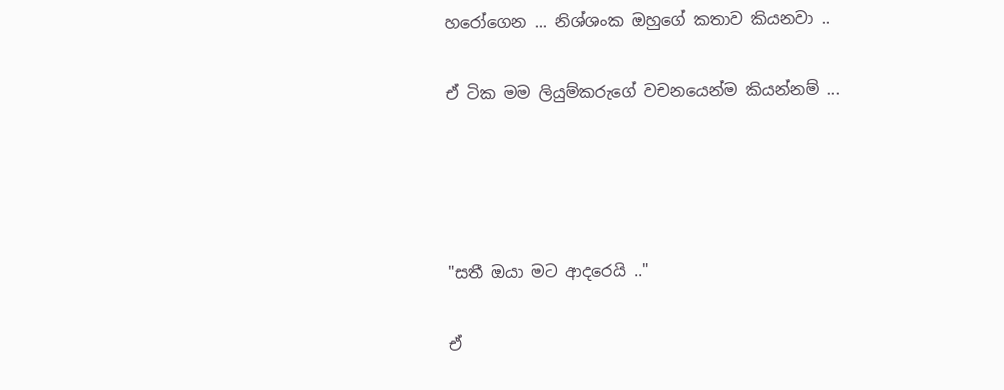හරෝගෙන ... නිශ්ශංක ඔහුගේ කතාව කියනවා ..

ඒ ටික මම ලියුම්කරුගේ වචනයෙන්ම කියන්නම් ...




"සතී ඔයා මට ආදරෙයි .."

ඒ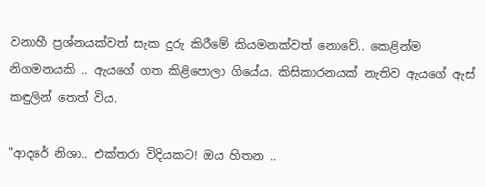වනාහී ප්‍රශ්නයක්වත් සැක දුරු කිරීමේ කියමනක්වත් නොවේ.. කෙළින්ම නිගමනයකි .. ඇයගේ ගත කිළිපොලා ගියේය. කිසිකාරනයක් නැතිව ඇයගේ ඇස් කඳුලින් තෙත් විය.

"ආදරේ නිශා.. එක්තරා විදියකට! ඔය හිතන ..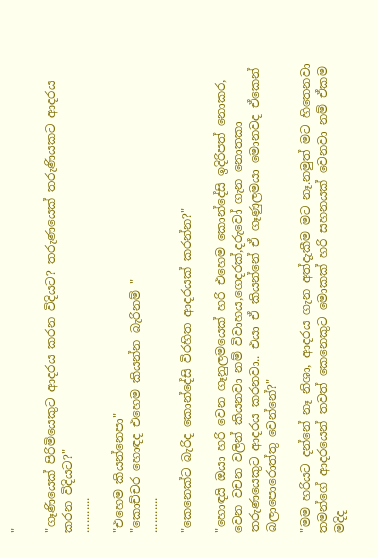"

"ගෑණියෙක් පිරිමියෙකුට ආදරය කරන විදියට? තරුණයෙක් තරුණියකට ආදරය කරන විදියට?"
...........

"එහෙම කියන්නෙපා"
"කොච්චර හොඳද එහෙම කියන්න බැරිනම් "
...........

"කෙනෙක්ට බැරිද කොන්දේසි විරහිත ආදරයක් කරන්න?"

"හොඳයි ඔයා හරි වෙන ගෑනුලමයෙක් හරි එහෙම කොන්දේසි ඉදිරිපත් නොකර, වෙන වචන වලින් කියනවා නම් විවාහය,ගෙදරක්,දරුවෝ ගැන නොතකා තරුණයෙකුට ආදරය කරනවා.. එයා ඒ කියන්නේ ඒ ගෑණුලමයා මොනවද ඒකෙන් බලාපොරොත්තු වෙන්නේ?"

"මම හරියට දන්නේ නෑ නිශා, ආදරය ගැන අත්දැකීම මට නෑ.නමුත් මට හිතෙනවා තමන්ගේ ආදරයෙන් තවත් කෙනෙකුට මොකක් හරි සහනයක් වෙනවා නම් ඒකම මදිද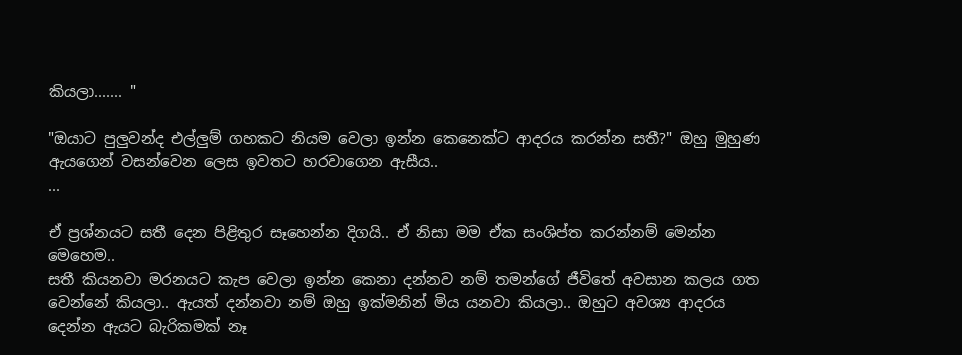කියලා....... "

"ඔයාට පුලුවන්ද එල්ලුම් ගහකට නියම වෙලා ඉන්න කෙනෙක්ට ආදරය කරන්න සතී?" ඔහු මුහුණ ඇයගෙන් වසන්වෙන ලෙස ඉවතට හරවාගෙන ඇසීය..
...

ඒ ප්‍රශ්නයට සතී දෙන පිළිතුර සෑහෙන්න දිගයි.. ඒ නිසා මම ඒක සංශිප්ත කරන්නම් මෙන්න මෙහෙම..
සතී කියනවා මරනයට කැප වෙලා ඉන්න කෙනා දන්නව නම් තමන්ගේ ජීවිතේ අවසාන කලය ගත වෙන්නේ කියලා.. ඇයත් දන්නවා නම් ඔහු ඉක්මනින් මිය යනවා කියලා.. ඔහුට අවශ්‍ය ආදරය දෙන්න ඇයට බැරිකමක් නෑ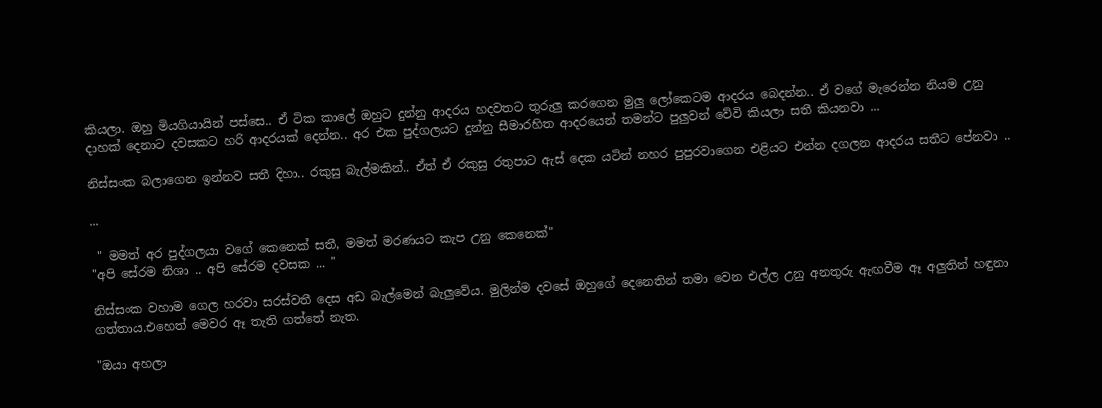කියලා. ඔහු මියගියායින් පස්සෙ.. ඒ ටික කාලේ ඔහුට දුන්නු ආදරය හදවතට තුරුලු කරගෙන මුලු ලෝකෙටම ආදරය බෙදන්න.. ඒ වගේ මැරෙන්න නියම උනු දාහක් දෙනාට දවසකට හරි ආදරයක් දෙන්න.. අර එක පුද්ගලයට දුන්නු සීමාරහිත ආදරයෙන් තමන්ට පුලුවන් වේවි කියලා සතී කියනවා ...

නිස්සංක බලාගෙන ඉන්නව සතී දිහා.. රකුසු බැල්මකින්.. ඒත් ඒ රකුසු රතුපාට ඇස් දෙක යටින් නහර පුපුරවාගෙන එළියට එන්න දගලන ආදරය සතීට පේනවා ..

...

 " මමත් අර පුද්ගලයා වගේ කෙනෙක් සතී, මමත් මරණයට කැප උනු කෙනෙක්"
"අපි සේරම නිශා .. අපි සේරම දවසක ... "

නිස්සංක වහාම ගෙල හරවා සරස්වතී දෙස අඩ බැල්මෙන් බැලුවේය. මුලින්ම දවසේ ඔහුගේ දෙනෙතින් තමා වෙන එල්ල උනු අනතුරු ඇඟවීම ඈ අලුතින් හඳුනා ගත්තාය.එහෙත් මෙවර ඈ තැති ගත්තේ නැත.

"ඔයා අහලා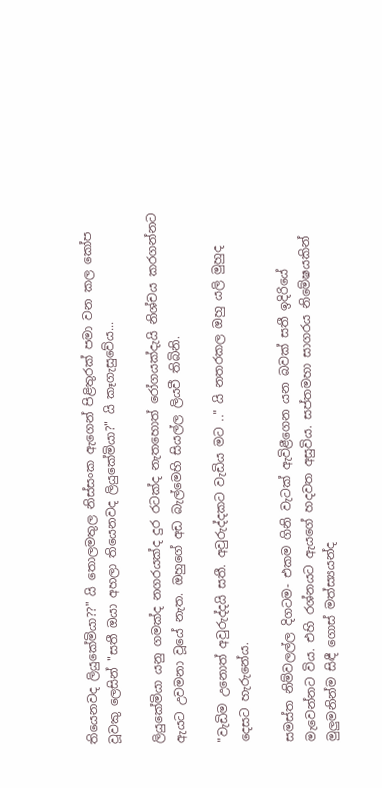තියෙනවද ලියුකේමියා??" යි තොලමතුල නිස්සංක ඇගෙන් පිළිතුරක් පමා වන කල කෝප වූවකු ලෙසින් "සතී ඔයා අහලා තියෙනවද ලියුකේමියා?" යි කෑගැසුවේය...

ලියුකේමියා යනු ගමක්ද නගරයක්ද දුර රටක්ද නැතහොත් රෝගයක්දැයි නිශ්චය කරගන්නට ඇයට උවමනා වූයේ නැත. ඔහුගේ අඩ බැල්මෙහි සියල්ල ලියවී තිබිනි.

"වැඩිම උනොත් අවුරුද්දයි සතී. අවුරුද්දකට වැඩිය මට .." යි නතරකල ඔහු යලි මුහුද දෙසට හැරුනේය.

සමස්ත නිම්වලල්ල දිගටම- එකම ගිනි වැටක් ඇවිළීගෙන යන බවක් සතී ඉදිරියේ මැවෙන්නට විය. එහි රශ්නයට ඇයගේ හදවත අසුවිය. සප්තමහා සාගරය නිමේෂයකින් මුලුමනින්ම සිඳී ගොස් මත්ස්‍යයන්ද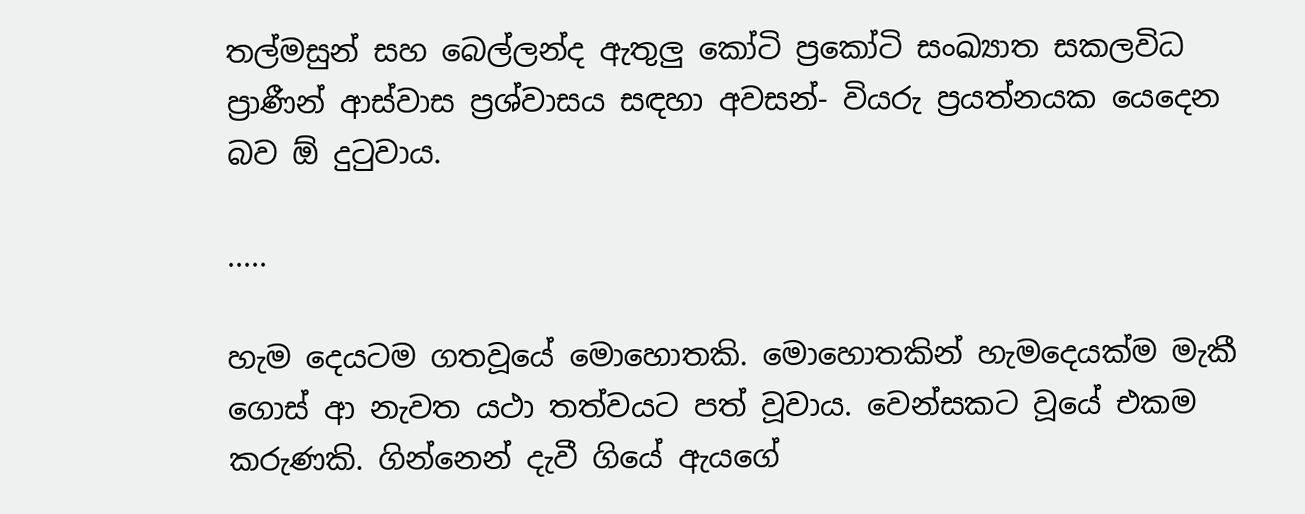තල්මසුන් සහ බෙල්ලන්ද ඇතුලු කෝටි ප්‍රකෝටි සංඛ්‍යාත සකලවිධ ප්‍රාණීන් ආස්වාස ප්‍රශ්වාසය සඳහා අවසන්- වියරු ප්‍රයත්නයක යෙදෙන බව ඕ දුටුවාය.

.....

හැම දෙයටම ගතවූයේ මොහොතකි. මොහොතකින් හැමදෙයක්ම මැකී ගොස් ආ නැවත යථා තත්වයට පත් වූවාය. වෙන්සකට වූයේ එකම කරුණකි. ගින්නෙන් දැවී ගියේ ඇයගේ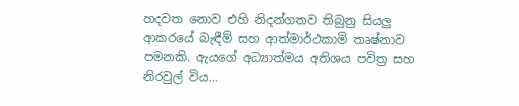හදවත නොව එහි නිදන්ගතව තිබුනු සියලු ආකරයේ බැඳීම් සහ ආත්මාර්ථකාමි තෘෂ්නාව පමනකි. ඇයගේ අධ්‍යාත්මය අතිශය පවිත්‍ර සහ නිරවුල් විය...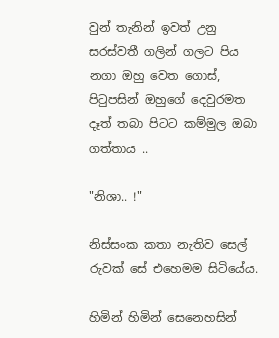වුන් තැනින් ඉවත් උනු සරස්වතී ගලින් ගලට පිය නගා ඔහු වෙත ගොස්, පිටුපසින් ඔහුගේ දෙවුරමත දෑත් තබා පිටට කම්මුල ඔබා ගත්තාය ..

"නිශා.. !"

නිස්සංක කතා නැතිව සෙල් රුවක් සේ එහෙමම සිටියේය.

හිමින් හිමින් සෙනෙහසින්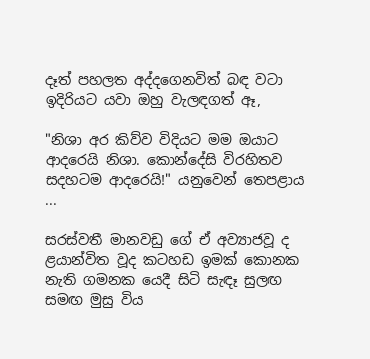දෑත් පහලත අද්දගෙනවිත් බඳ වටා ඉදිරියට යවා ඔහු වැලඳගත් ඈ,

"නිශා අර කිව්ව විදියට මම ඔයාට ආදරෙයි නිශා. කොන්දේසි විරහිතව සදහටම ආදරෙයි!" යනුවෙන් තෙපළාය ...

සරස්වතී මානවඩු ගේ ඒ අව්‍යාජවූ ද ළයාන්විත වූද කටහඩ ඉමක් කොනක නැති ගමනක යෙදී සිටි සැඳෑ සුලඟ සමඟ මුසු විය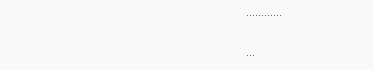............

...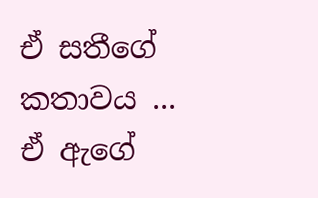ඒ සතීගේ කතාවය ...
ඒ ඇගේ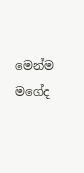මෙන්ම මගේද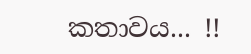කතාවය... !!